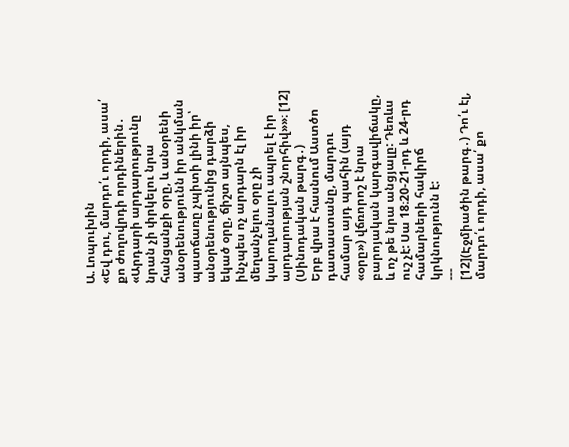Ա. Լոպուխին
«Եվ դու, մարդո՛ւ որդի, ասա՛ քո ժողովրդի որդիներին․ «Արդարի արդարությունը նրան չի փրկելու նրա հանցանքի օրը, և անօրենի անօրենությունն իր անկման պատճառը չպիտի լինի իր՝ անօրենությունից դարձի եկած օրը, ճիշտ այնպես, ինչպես ոչ արդարն էլ իր մեղանչելու օրը չի կարողանալու ապրել է իր արդարության շնորհիվ»»։ [12] (Սինոդական թարգ․)
Երբ վրա է հասնում Աստծո դատաստանը, մարդու համար այդ պահին (այդ «օրը») վճռորոշ է նրա բարոյական կարգավիճակը, և ոչ թե նրա անցյալը: Դեռևս ուշ չէ: Սա 18։20-21-րդ և 24-րդ համարների հակիրճ կրկնությունն է:
---
[12](Էջմիածին թարգ․) Դո՛ւ էլ, մարդո՛ւ որդի, ասա՛ քո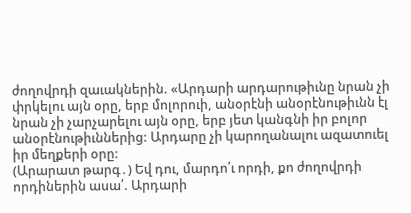ժողովրդի զաւակներին. «Արդարի արդարութիւնը նրան չի փրկելու այն օրը, երբ մոլորուի, անօրէնի անօրէնութիւնն էլ նրան չի չարչարելու այն օրը, երբ յետ կանգնի իր բոլոր անօրէնութիւններից: Արդարը չի կարողանալու ազատուել իր մեղքերի օրը:
(Արարատ թարգ․) Եվ դու, մարդո՛ւ որդի, քո ժողովրդի որդիներին ասա՛. Արդարի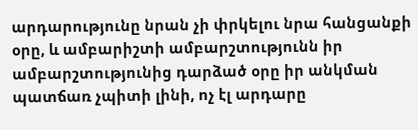արդարությունը նրան չի փրկելու նրա հանցանքի օրը, և ամբարիշտի ամբարշտությունն իր ամբարշտությունից դարձած օրը իր անկման պատճառ չպիտի լինի, ոչ էլ արդարը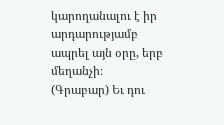կարողանալու է իր արդարությամբ ապրել այն օրը, երբ մեղանչի։
(Գրաբար) Եւ դու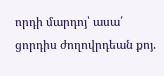որդի մարդոյ՝ ասա՛ ցորդիս ժողովրդեան քոյ.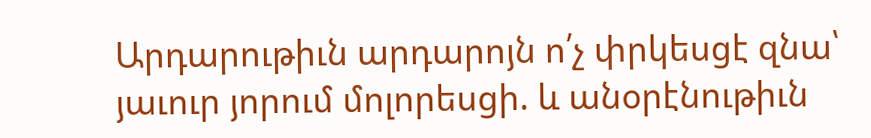Արդարութիւն արդարոյն ո՛չ փրկեսցէ զնա՝ յաւուր յորում մոլորեսցի. և անօրէնութիւն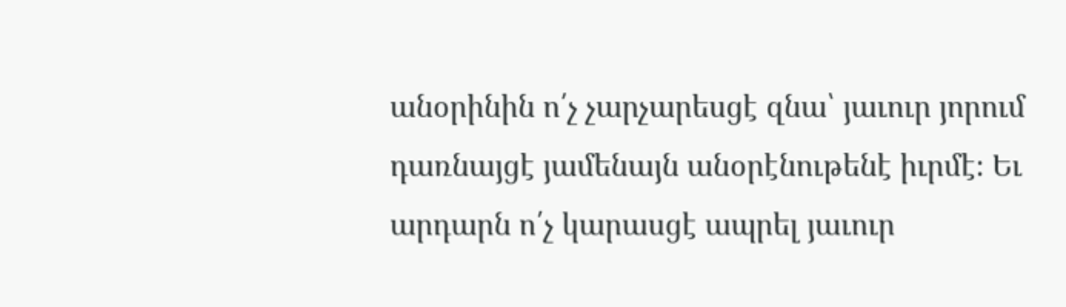անօրինին ո՛չ չարչարեսցէ զնա՝ յաւուր յորում դառնայցէ յամենայն անօրէնութենէ իւրմէ։ Եւ արդարն ո՛չ կարասցէ ապրել յաւուր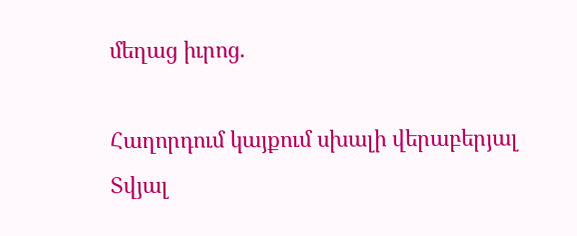մեղաց իւրոց.

Հաղորդում կայքում սխալի վերաբերյալ
Տվյալ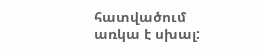հատվածում առկա է սխալ: